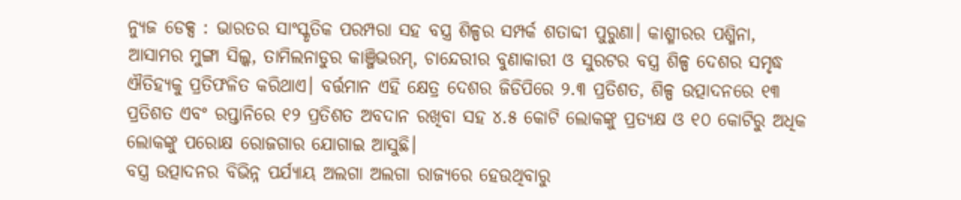ନ୍ୟୁଜ ଡେକ୍ସ : ଭାରତର ସାଂସ୍କୃତିକ ପରମ୍ପରା ସହ ବସ୍ତ୍ର ଶିଳ୍ପର ସମ୍ପର୍କ ଶତାବ୍ଦୀ ପୁରୁଣା। କାଶ୍ମୀରର ପଶ୍ମିନା, ଆସାମର ମୁଙ୍ଗା ସିଲ୍କ, ତାମିଲନାଡୁର କାଞ୍ଜିଭରମ୍, ଚାନ୍ଦେରୀର ବୁଣାକାରୀ ଓ ସୁରଟର ବସ୍ତ୍ର ଶିଳ୍ପ ଦେଶର ସମୃଦ୍ଧ ଐତିହ୍ୟକୁ ପ୍ରତିଫଳିତ କରିଥାଏ। ବର୍ତ୍ତମାନ ଏହି କ୍ଷେତ୍ର ଦେଶର ଜିଡିପିରେ ୨.୩ ପ୍ରତିଶତ, ଶିଳ୍ପ ଉତ୍ପାଦନରେ ୧୩ ପ୍ରତିଶତ ଏବଂ ରପ୍ତାନିରେ ୧୨ ପ୍ରତିଶତ ଅବଦାନ ରଖିବା ସହ ୪.୫ କୋଟି ଲୋକଙ୍କୁ ପ୍ରତ୍ୟକ୍ଷ ଓ ୧୦ କୋଟିରୁ ଅଧିକ ଲୋକଙ୍କୁ ପରୋକ୍ଷ ରୋଜଗାର ଯୋଗାଇ ଆସୁଛି।
ବସ୍ତ୍ର ଉତ୍ପାଦନର ବିଭିନ୍ନ ପର୍ଯ୍ୟାୟ ଅଲଗା ଅଲଗା ରାଜ୍ୟରେ ହେଉଥିବାରୁ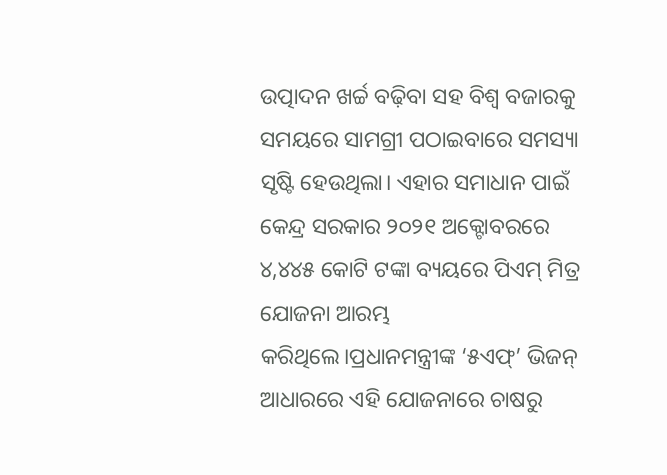ଉତ୍ପାଦନ ଖର୍ଚ୍ଚ ବଢ଼ିବା ସହ ବିଶ୍ୱ ବଜାରକୁ ସମୟରେ ସାମଗ୍ରୀ ପଠାଇବାରେ ସମସ୍ୟା ସୃଷ୍ଟି ହେଉଥିଲା। ଏହାର ସମାଧାନ ପାଇଁ କେନ୍ଦ୍ର ସରକାର ୨୦୨୧ ଅକ୍ଟୋବରରେ ୪,୪୪୫ କୋଟି ଟଙ୍କା ବ୍ୟୟରେ ପିଏମ୍ ମିତ୍ର ଯୋଜନା ଆରମ୍ଭ କରିଥିଲେ।ପ୍ରଧାନମନ୍ତ୍ରୀଙ୍କ ‘୫ଏଫ୍’ ଭିଜନ୍ ଆଧାରରେ ଏହି ଯୋଜନାରେ ଚାଷରୁ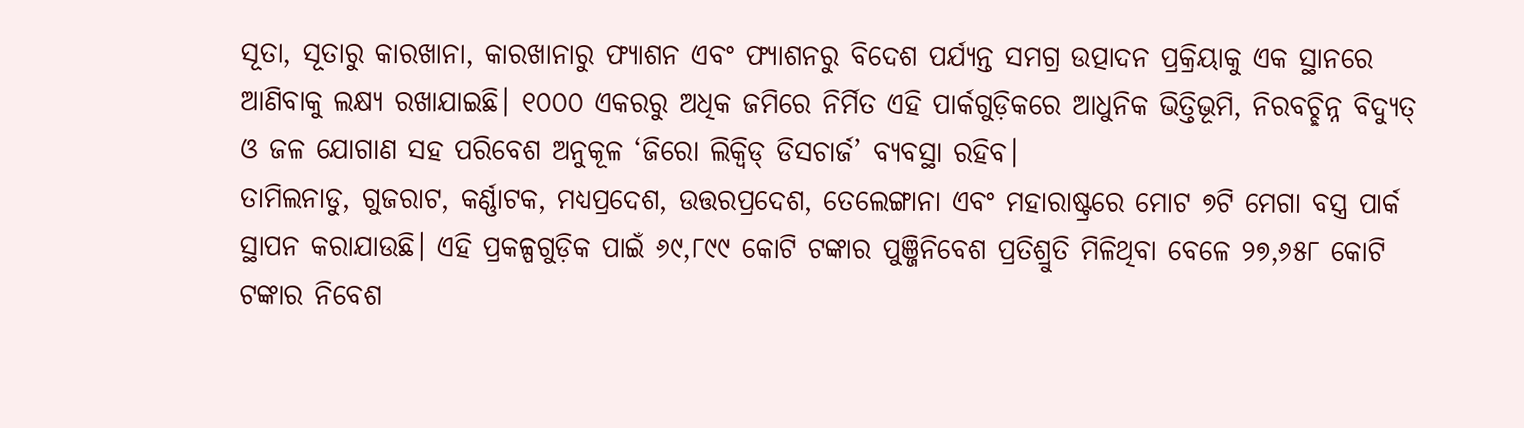ସୂତା, ସୂତାରୁ କାରଖାନା, କାରଖାନାରୁ ଫ୍ୟାଶନ ଏବଂ ଫ୍ୟାଶନରୁ ବିଦେଶ ପର୍ଯ୍ୟନ୍ତ ସମଗ୍ର ଉତ୍ପାଦନ ପ୍ରକ୍ରିୟାକୁ ଏକ ସ୍ଥାନରେ ଆଣିବାକୁ ଲକ୍ଷ୍ୟ ରଖାଯାଇଛି। ୧୦୦୦ ଏକରରୁ ଅଧିକ ଜମିରେ ନିର୍ମିତ ଏହି ପାର୍କଗୁଡ଼ିକରେ ଆଧୁନିକ ଭିତ୍ତିଭୂମି, ନିରବଚ୍ଛିନ୍ନ ବିଦ୍ୟୁତ୍ ଓ ଜଳ ଯୋଗାଣ ସହ ପରିବେଶ ଅନୁକୂଳ ‘ଜିରୋ ଲିକ୍ୱିଡ୍ ଡିସଚାର୍ଜ’ ବ୍ୟବସ୍ଥା ରହିବ।
ତାମିଲନାଡୁ, ଗୁଜରାଟ, କର୍ଣ୍ଣାଟକ, ମଧ୍ୟପ୍ରଦେଶ, ଉତ୍ତରପ୍ରଦେଶ, ତେଲେଙ୍ଗାନା ଏବଂ ମହାରାଷ୍ଟ୍ରରେ ମୋଟ ୭ଟି ମେଗା ବସ୍ତ୍ର ପାର୍କ ସ୍ଥାପନ କରାଯାଉଛି। ଏହି ପ୍ରକଳ୍ପଗୁଡ଼ିକ ପାଇଁ ୬୯,୮୯୯ କୋଟି ଟଙ୍କାର ପୁଞ୍ଜିନିବେଶ ପ୍ରତିଶ୍ରୁତି ମିଳିଥିବା ବେଳେ ୨୭,୬୫୮ କୋଟି ଟଙ୍କାର ନିବେଶ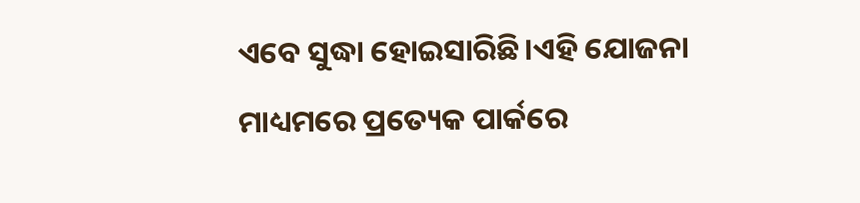ଏବେ ସୁଦ୍ଧା ହୋଇସାରିଛି।ଏହି ଯୋଜନା ମାଧ୍ୟମରେ ପ୍ରତ୍ୟେକ ପାର୍କରେ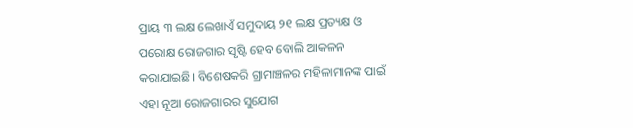ପ୍ରାୟ ୩ ଲକ୍ଷ ଲେଖାଏଁ ସମୁଦାୟ ୨୧ ଲକ୍ଷ ପ୍ରତ୍ୟକ୍ଷ ଓ ପରୋକ୍ଷ ରୋଜଗାର ସୃଷ୍ଟି ହେବ ବୋଲି ଆକଳନ କରାଯାଇଛି। ବିଶେଷକରି ଗ୍ରାମାଞ୍ଚଳର ମହିଳାମାନଙ୍କ ପାଇଁ ଏହା ନୂଆ ରୋଜଗାରର ସୁଯୋଗ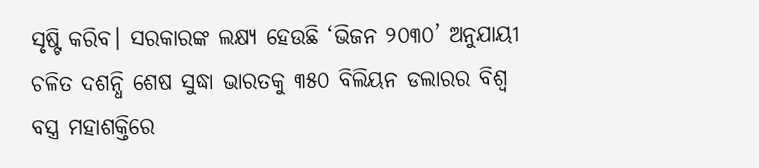ସୃଷ୍ଟି କରିବ। ସରକାରଙ୍କ ଲକ୍ଷ୍ୟ ହେଉଛି ‘ଭିଜନ ୨୦୩୦’ ଅନୁଯାୟୀ ଚଳିତ ଦଶନ୍ଧି ଶେଷ ସୁଦ୍ଧା ଭାରତକୁ ୩୫୦ ବିଲିୟନ ଡଲାରର ବିଶ୍ୱ ବସ୍ତ୍ର ମହାଶକ୍ତିରେ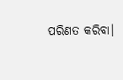ପରିଣତ କରିବା।